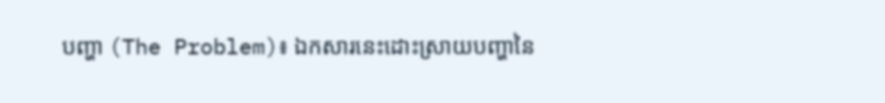បញ្ហា (The Problem)៖ ឯកសារនេះដោះស្រាយបញ្ហានៃ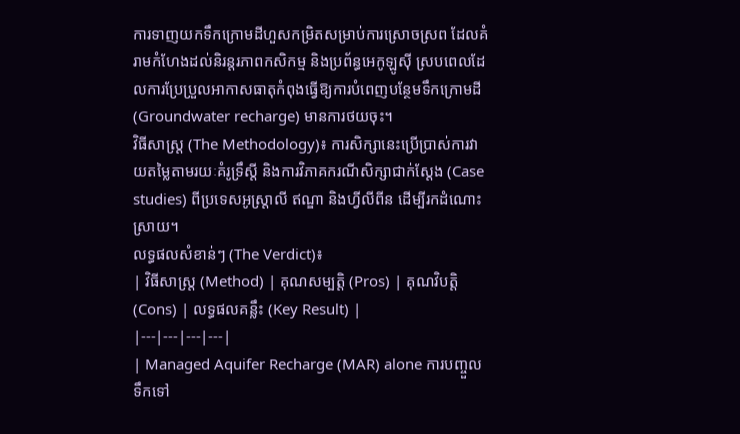ការទាញយកទឹកក្រោមដីហួសកម្រិតសម្រាប់ការស្រោចស្រព ដែលគំរាមកំហែងដល់និរន្តរភាពកសិកម្ម និងប្រព័ន្ធអេកូឡូស៊ី ស្របពេលដែលការប្រែប្រួលអាកាសធាតុកំពុងធ្វើឱ្យការបំពេញបន្ថែមទឹកក្រោមដី (Groundwater recharge) មានការថយចុះ។
វិធីសាស្ត្រ (The Methodology)៖ ការសិក្សានេះប្រើប្រាស់ការវាយតម្លៃតាមរយៈគំរូទ្រឹស្តី និងការវិភាគករណីសិក្សាជាក់ស្តែង (Case studies) ពីប្រទេសអូស្ត្រាលី ឥណ្ឌា និងហ្វីលីពីន ដើម្បីរកដំណោះស្រាយ។
លទ្ធផលសំខាន់ៗ (The Verdict)៖
| វិធីសាស្ត្រ (Method) | គុណសម្បត្តិ (Pros) | គុណវិបត្តិ (Cons) | លទ្ធផលគន្លឹះ (Key Result) |
|---|---|---|---|
| Managed Aquifer Recharge (MAR) alone ការបញ្ចួលទឹកទៅ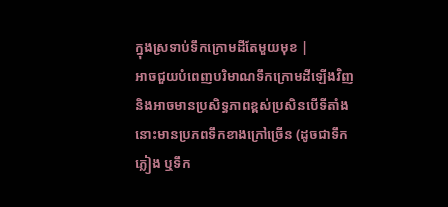ក្នុងស្រទាប់ទឹកក្រោមដីតែមួយមុខ |
អាចជួយបំពេញបរិមាណទឹកក្រោមដីឡើងវិញ និងអាចមានប្រសិទ្ធភាពខ្ពស់ប្រសិនបើទីតាំងនោះមានប្រភពទឹកខាងក្រៅច្រើន (ដូចជាទឹកភ្លៀង ឬទឹក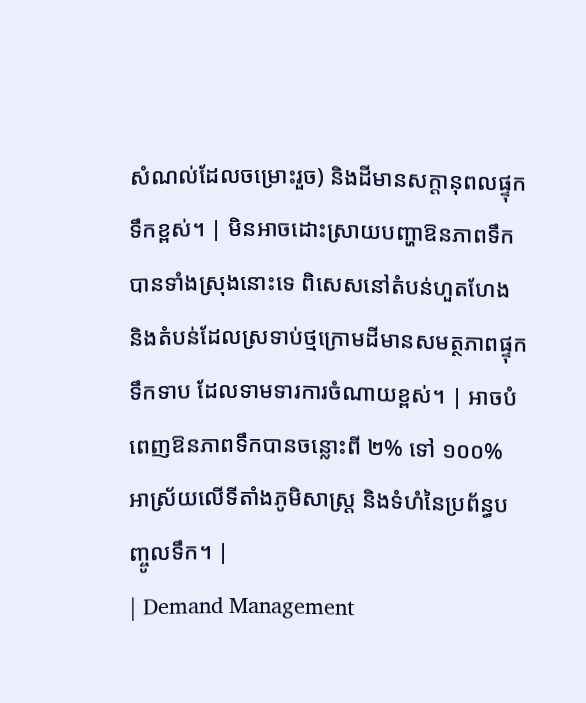សំណល់ដែលចម្រោះរួច) និងដីមានសក្តានុពលផ្ទុកទឹកខ្ពស់។ | មិនអាចដោះស្រាយបញ្ហាឱនភាពទឹកបានទាំងស្រុងនោះទេ ពិសេសនៅតំបន់ហួតហែង និងតំបន់ដែលស្រទាប់ថ្មក្រោមដីមានសមត្ថភាពផ្ទុកទឹកទាប ដែលទាមទារការចំណាយខ្ពស់។ | អាចបំពេញឱនភាពទឹកបានចន្លោះពី ២% ទៅ ១០០% អាស្រ័យលើទីតាំងភូមិសាស្ត្រ និងទំហំនៃប្រព័ន្ធបញ្ចូលទឹក។ |
| Demand Management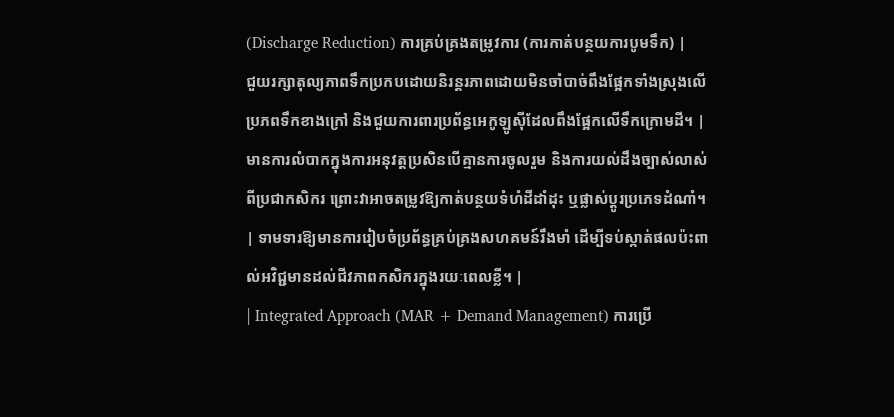(Discharge Reduction) ការគ្រប់គ្រងតម្រូវការ (ការកាត់បន្ថយការបូមទឹក) |
ជួយរក្សាតុល្យភាពទឹកប្រកបដោយនិរន្តរភាពដោយមិនចាំបាច់ពឹងផ្អែកទាំងស្រុងលើប្រភពទឹកខាងក្រៅ និងជួយការពារប្រព័ន្ធអេកូឡូស៊ីដែលពឹងផ្អែកលើទឹកក្រោមដី។ | មានការលំបាកក្នុងការអនុវត្តប្រសិនបើគ្មានការចូលរួម និងការយល់ដឹងច្បាស់លាស់ពីប្រជាកសិករ ព្រោះវាអាចតម្រូវឱ្យកាត់បន្ថយទំហំដីដាំដុះ ឬផ្លាស់ប្តូរប្រភេទដំណាំ។ | ទាមទារឱ្យមានការរៀបចំប្រព័ន្ធគ្រប់គ្រងសហគមន៍រឹងមាំ ដើម្បីទប់ស្កាត់ផលប៉ះពាល់អវិជ្ជមានដល់ជីវភាពកសិករក្នុងរយៈពេលខ្លី។ |
| Integrated Approach (MAR + Demand Management) ការប្រើ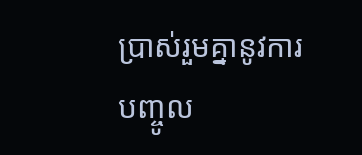ប្រាស់រួមគ្នានូវការបញ្ចូល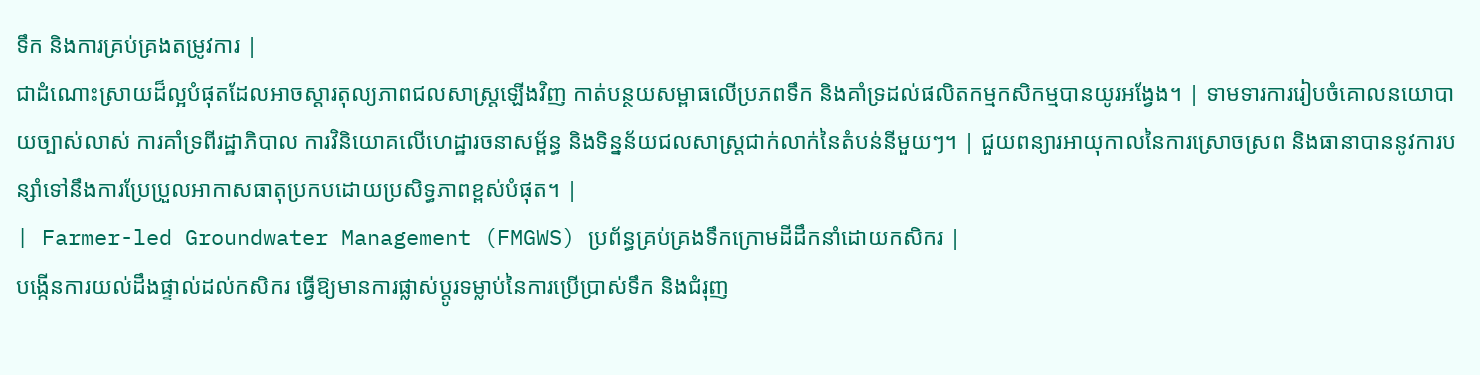ទឹក និងការគ្រប់គ្រងតម្រូវការ |
ជាដំណោះស្រាយដ៏ល្អបំផុតដែលអាចស្តារតុល្យភាពជលសាស្ត្រឡើងវិញ កាត់បន្ថយសម្ពាធលើប្រភពទឹក និងគាំទ្រដល់ផលិតកម្មកសិកម្មបានយូរអង្វែង។ | ទាមទារការរៀបចំគោលនយោបាយច្បាស់លាស់ ការគាំទ្រពីរដ្ឋាភិបាល ការវិនិយោគលើហេដ្ឋារចនាសម្ព័ន្ធ និងទិន្នន័យជលសាស្ត្រជាក់លាក់នៃតំបន់នីមួយៗ។ | ជួយពន្យារអាយុកាលនៃការស្រោចស្រព និងធានាបាននូវការបន្សាំទៅនឹងការប្រែប្រួលអាកាសធាតុប្រកបដោយប្រសិទ្ធភាពខ្ពស់បំផុត។ |
| Farmer-led Groundwater Management (FMGWS) ប្រព័ន្ធគ្រប់គ្រងទឹកក្រោមដីដឹកនាំដោយកសិករ |
បង្កើនការយល់ដឹងផ្ទាល់ដល់កសិករ ធ្វើឱ្យមានការផ្លាស់ប្តូរទម្លាប់នៃការប្រើប្រាស់ទឹក និងជំរុញ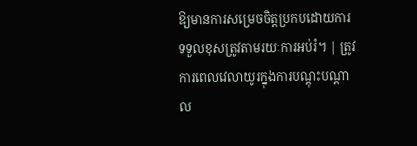ឱ្យមានការសម្រេចចិត្តប្រកបដោយការទទួលខុសត្រូវតាមរយៈការអប់រំ។ | ត្រូវការពេលវេលាយូរក្នុងការបណ្តុះបណ្តាល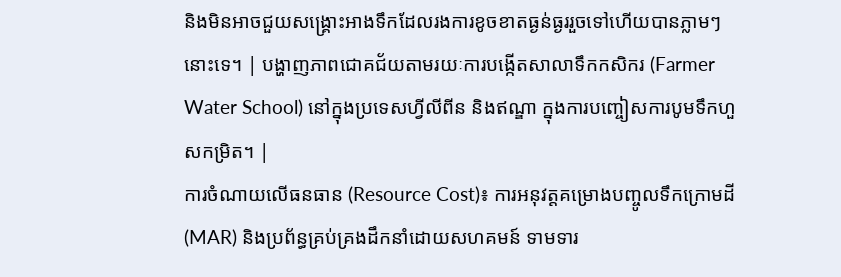និងមិនអាចជួយសង្គ្រោះអាងទឹកដែលរងការខូចខាតធ្ងន់ធ្ងររួចទៅហើយបានភ្លាមៗនោះទេ។ | បង្ហាញភាពជោគជ័យតាមរយៈការបង្កើតសាលាទឹកកសិករ (Farmer Water School) នៅក្នុងប្រទេសហ្វីលីពីន និងឥណ្ឌា ក្នុងការបញ្ចៀសការបូមទឹកហួសកម្រិត។ |
ការចំណាយលើធនធាន (Resource Cost)៖ ការអនុវត្តគម្រោងបញ្ចូលទឹកក្រោមដី (MAR) និងប្រព័ន្ធគ្រប់គ្រងដឹកនាំដោយសហគមន៍ ទាមទារ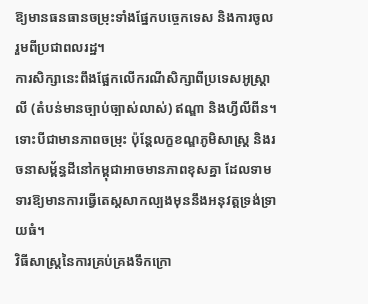ឱ្យមានធនធានចម្រុះទាំងផ្នែកបច្ចេកទេស និងការចូលរួមពីប្រជាពលរដ្ឋ។
ការសិក្សានេះពឹងផ្អែកលើករណីសិក្សាពីប្រទេសអូស្ត្រាលី (តំបន់មានច្បាប់ច្បាស់លាស់) ឥណ្ឌា និងហ្វីលីពីន។ ទោះបីជាមានភាពចម្រុះ ប៉ុន្តែលក្ខខណ្ឌភូមិសាស្ត្រ និងរចនាសម្ព័ន្ធដីនៅកម្ពុជាអាចមានភាពខុសគ្នា ដែលទាមទារឱ្យមានការធ្វើតេស្តសាកល្បងមុននឹងអនុវត្តទ្រង់ទ្រាយធំ។
វិធីសាស្ត្រនៃការគ្រប់គ្រងទឹកក្រោ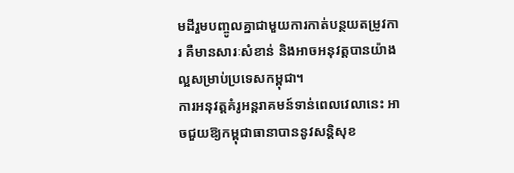មដីរួមបញ្ចូលគ្នាជាមួយការកាត់បន្ថយតម្រូវការ គឺមានសារៈសំខាន់ និងអាចអនុវត្តបានយ៉ាងល្អសម្រាប់ប្រទេសកម្ពុជា។
ការអនុវត្តគំរូអន្តរាគមន៍ទាន់ពេលវេលានេះ អាចជួយឱ្យកម្ពុជាធានាបាននូវសន្តិសុខ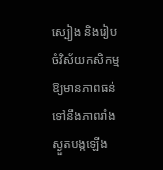ស្បៀង និងរៀបចំវិស័យកសិកម្មឱ្យមានភាពធន់ទៅនឹងភាពរាំងស្ងួតបង្កឡើង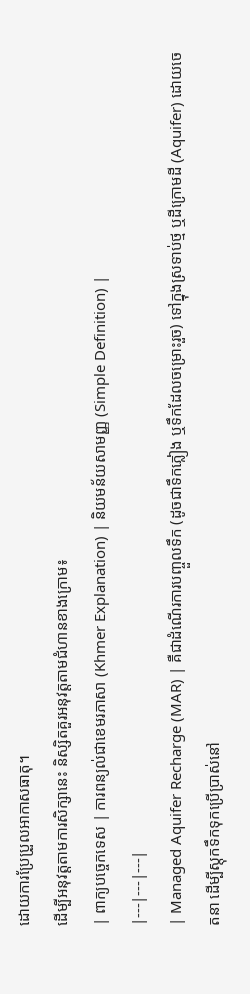ដោយការប្រែប្រួលអាកាសធាតុ។
ដើម្បីអនុវត្តតាមការសិក្សានេះ និស្សិតគួរអនុវត្តតាមជំហានខាងក្រោម៖
| ពាក្យបច្ចេកទេស | ការពន្យល់ជាខេមរភាសា (Khmer Explanation) | និយមន័យសាមញ្ញ (Simple Definition) |
|---|---|---|
| Managed Aquifer Recharge (MAR) | គឺជាដំណើរការបញ្ចួលទឹក (ដូចជាទឹកភ្លៀង ឬទឹកដែលចម្រោះរួច) ទៅក្នុងស្រទាប់ថ្ម ឬដីក្រោមដី (Aquifer) ដោយចេតនា ដើម្បីស្តុកទឹកទុកប្រើប្រាស់នៅ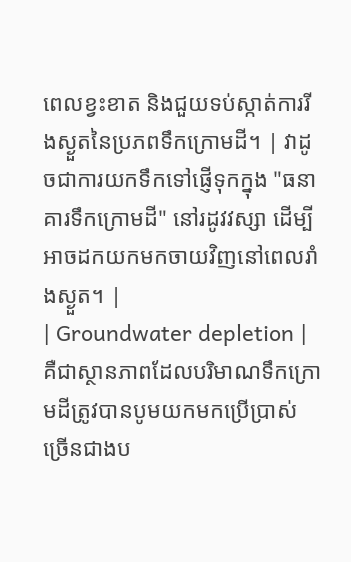ពេលខ្វះខាត និងជួយទប់ស្កាត់ការរីងស្ងួតនៃប្រភពទឹកក្រោមដី។ | វាដូចជាការយកទឹកទៅផ្ញើទុកក្នុង "ធនាគារទឹកក្រោមដី" នៅរដូវវស្សា ដើម្បីអាចដកយកមកចាយវិញនៅពេលរាំងស្ងួត។ |
| Groundwater depletion | គឺជាស្ថានភាពដែលបរិមាណទឹកក្រោមដីត្រូវបានបូមយកមកប្រើប្រាស់ច្រើនជាងប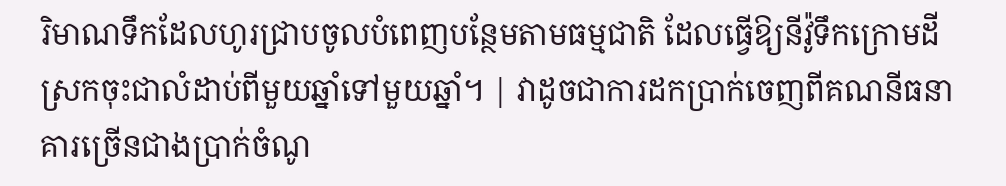រិមាណទឹកដែលហូរជ្រាបចូលបំពេញបន្ថែមតាមធម្មជាតិ ដែលធ្វើឱ្យនីវ៉ូទឹកក្រោមដីស្រកចុះជាលំដាប់ពីមួយឆ្នាំទៅមួយឆ្នាំ។ | វាដូចជាការដកប្រាក់ចេញពីគណនីធនាគារច្រើនជាងប្រាក់ចំណូ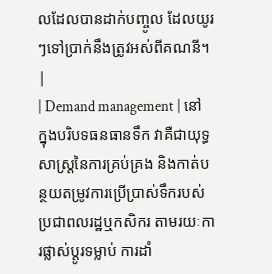លដែលបានដាក់បញ្ចូល ដែលយូរៗទៅប្រាក់នឹងត្រូវអស់ពីគណនី។ |
| Demand management | នៅក្នុងបរិបទធនធានទឹក វាគឺជាយុទ្ធសាស្ត្រនៃការគ្រប់គ្រង និងកាត់បន្ថយតម្រូវការប្រើប្រាស់ទឹករបស់ប្រជាពលរដ្ឋឬកសិករ តាមរយៈការផ្លាស់ប្តូរទម្លាប់ ការដាំ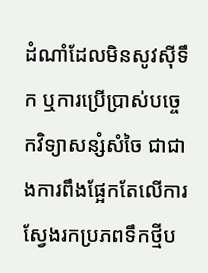ដំណាំដែលមិនសូវស៊ីទឹក ឬការប្រើប្រាស់បច្ចេកវិទ្យាសន្សំសំចៃ ជាជាងការពឹងផ្អែកតែលើការស្វែងរកប្រភពទឹកថ្មីប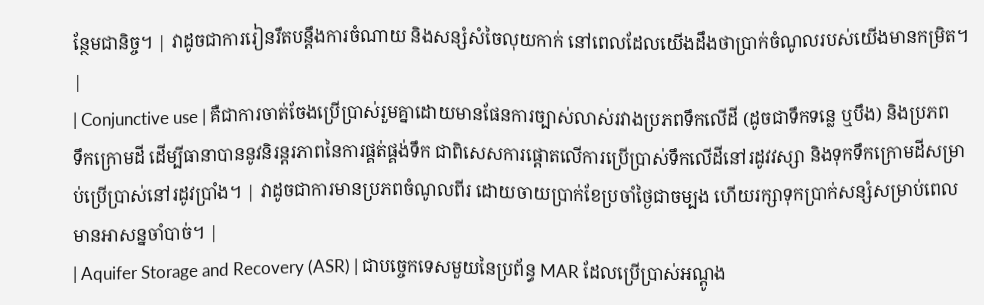ន្ថែមជានិច្ច។ | វាដូចជាការរៀនរឹតបន្តឹងការចំណាយ និងសន្សំសំចៃលុយកាក់ នៅពេលដែលយើងដឹងថាប្រាក់ចំណូលរបស់យើងមានកម្រិត។ |
| Conjunctive use | គឺជាការចាត់ចែងប្រើប្រាស់រួមគ្នាដោយមានផែនការច្បាស់លាស់រវាងប្រភពទឹកលើដី (ដូចជាទឹកទន្លេ ឬបឹង) និងប្រភពទឹកក្រោមដី ដើម្បីធានាបាននូវនិរន្តរភាពនៃការផ្គត់ផ្គង់ទឹក ជាពិសេសការផ្តោតលើការប្រើប្រាស់ទឹកលើដីនៅរដូវវស្សា និងទុកទឹកក្រោមដីសម្រាប់ប្រើប្រាស់នៅរដូវប្រាំង។ | វាដូចជាការមានប្រភពចំណូលពីរ ដោយចាយប្រាក់ខែប្រចាំថ្ងៃជាចម្បង ហើយរក្សាទុកប្រាក់សន្សំសម្រាប់ពេលមានអាសន្នចាំបាច់។ |
| Aquifer Storage and Recovery (ASR) | ជាបច្ចេកទេសមួយនៃប្រព័ន្ធ MAR ដែលប្រើប្រាស់អណ្តូង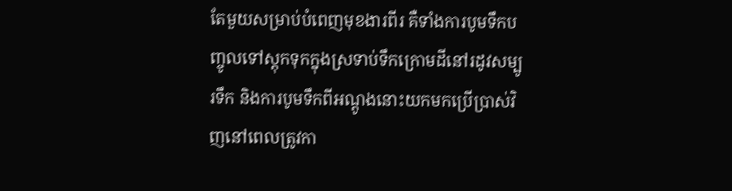តែមួយសម្រាប់បំពេញមុខងារពីរ គឺទាំងការបូមទឹកបញ្ចូលទៅស្តុកទុកក្នុងស្រទាប់ទឹកក្រោមដីនៅរដូវសម្បូរទឹក និងការបូមទឹកពីអណ្តូងនោះយកមកប្រើប្រាស់វិញនៅពេលត្រូវកា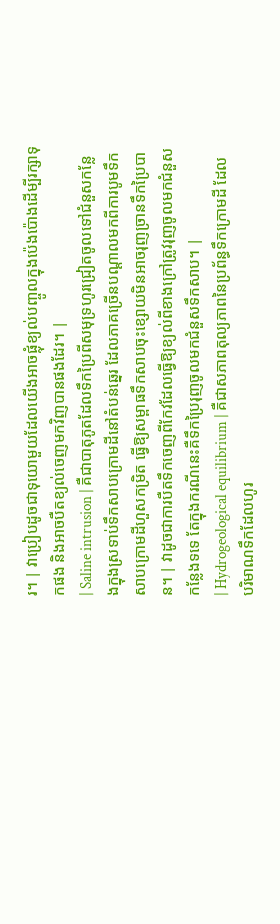រ។ | វាប្រៀបដូចជាទុយោមួយដែលយើងអាចផ្លុំខ្យល់បញ្ចូលក្នុងប៉េងប៉ោងដើម្បីរក្សាទុកផង និងអាចបឺតខ្យល់ចេញមកវិញបានផងដែរ។ |
| Saline intrusion | គឺជាបាតុភូតដែលទឹកប្រៃពីសមុទ្រហូរជ្រៀតចូលទៅជំនួសកន្លែងក្នុងស្រទាប់ទឹកសាបក្រោមដីនៅតំបន់ឆ្នេរ ដែលភាគច្រើនបណ្ដាលមកពីការបូមទឹកសាបក្រោមដីហួសកម្រិត ធ្វើឱ្យសម្ពាធទឹកសាបចុះខ្សោយមិនអាចរុញច្រានទឹកប្រៃបាន។ | វាដូចជាការបឺតទឹកចេញពីកែវដែលធ្វើឱ្យខ្យល់ពីខាងក្រៅត្រូវរុញចូលមកជំនួសកន្លែងទទេ តែក្នុងករណីនេះគឺទឹកប្រៃរុញចូលមកជំនួសទឹកសាប។ |
| Hydrogeological equilibrium | គឺជាសភាពតុល្យភាពនៃប្រព័ន្ធទឹកក្រោមដី ដែលបរិមាណទឹកដែលហូរ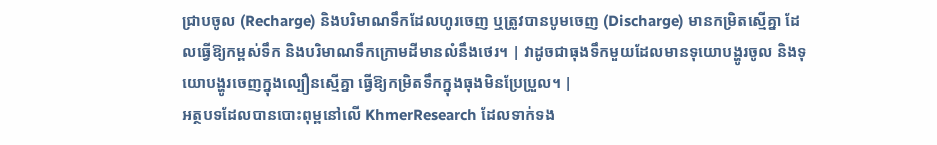ជ្រាបចូល (Recharge) និងបរិមាណទឹកដែលហូរចេញ ឬត្រូវបានបូមចេញ (Discharge) មានកម្រិតស្មើគ្នា ដែលធ្វើឱ្យកម្ពស់ទឹក និងបរិមាណទឹកក្រោមដីមានលំនឹងថេរ។ | វាដូចជាធុងទឹកមួយដែលមានទុយោបង្ហូរចូល និងទុយោបង្ហូរចេញក្នុងល្បឿនស្មើគ្នា ធ្វើឱ្យកម្រិតទឹកក្នុងធុងមិនប្រែប្រួល។ |
អត្ថបទដែលបានបោះពុម្ពនៅលើ KhmerResearch ដែលទាក់ទង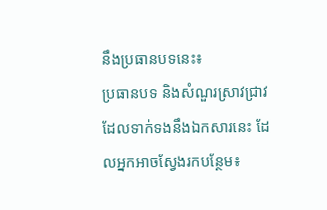នឹងប្រធានបទនេះ៖
ប្រធានបទ និងសំណួរស្រាវជ្រាវដែលទាក់ទងនឹងឯកសារនេះ ដែលអ្នកអាចស្វែងរកបន្ថែម៖